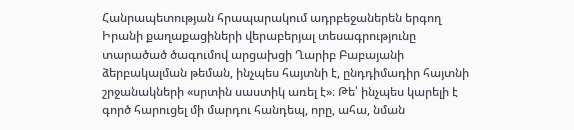Հանրապետության հրապարակում ադրբեջաներեն երգող Իրանի քաղաքացիների վերաբերյալ տեսագրությունը տարածած ծագումով արցախցի Ղարիբ Բաբայանի ձերբակալման թեման, ինչպես հայտնի է, ընդդիմադիր հայտնի շրջանակների «սրտին սաստիկ առել է»։ Թե՝ ինչպես կարելի է գործ հարուցել մի մարդու հանդեպ, որը, ահա, նման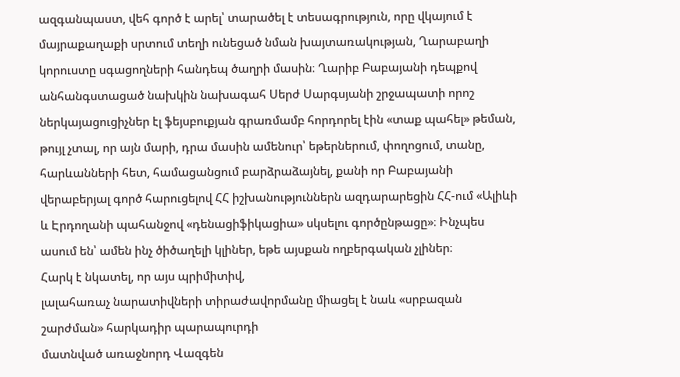ազգանպաստ, վեհ գործ է արել՝ տարածել է տեսագրություն, որը վկայում է մայրաքաղաքի սրտում տեղի ունեցած նման խայտառակության, Ղարաբաղի կորուստը սգացողների հանդեպ ծաղրի մասին։ Ղարիբ Բաբայանի դեպքով անհանգստացած նախկին նախագահ Սերժ Սարգսյանի շրջապատի որոշ ներկայացուցիչներ էլ ֆեյսբուքյան գրառմամբ հորդորել էին «տաք պահել» թեման, թույլ չտալ, որ այն մարի, դրա մասին ամենուր՝ եթերներում, փողոցում, տանը, հարևանների հետ, համացանցում բարձրաձայնել, քանի որ Բաբայանի վերաբերյալ գործ հարուցելով ՀՀ իշխանություններն ազդարարեցին ՀՀ-ում «Ալիևի և Էրդողանի պահանջով «դենացիֆիկացիա» սկսելու գործընթացը»։ Ինչպես ասում են՝ ամեն ինչ ծիծաղելի կլիներ, եթե այսքան ողբերգական չլիներ։
Հարկ է նկատել, որ այս պրիմիտիվ,
լալահառաչ նարատիվների տիրաժավորմանը միացել է նաև «սրբազան շարժման» հարկադիր պարապուրդի
մատնված առաջնորդ Վազգեն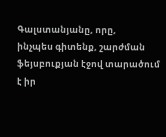Գալստանյանը, որը,
ինչպես գիտենք, շարժման ֆեյսբուքյան էջով տարածում
է իր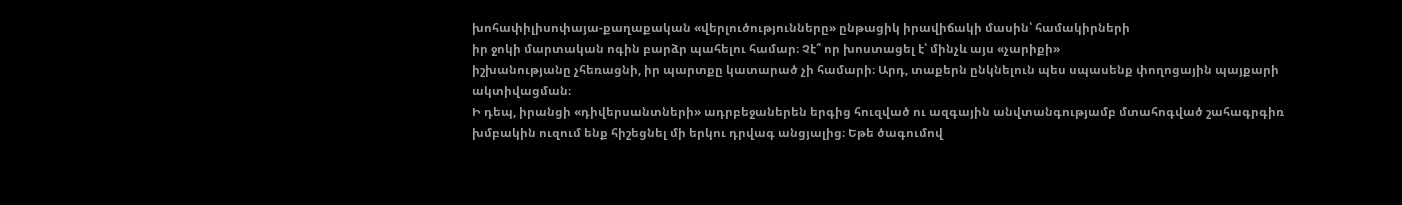խոհափիլիսոփայա-քաղաքական «վերլուծությունները» ընթացիկ իրավիճակի մասին՝ համակիրների
իր ջոկի մարտական ոգին բարձր պահելու համար։ Չէ՞ որ խոստացել է՝ մինչև այս «չարիքի»
իշխանությանը չհեռացնի, իր պարտքը կատարած չի համարի։ Արդ, տաքերն ընկնելուն պես սպասենք փողոցային պայքարի ակտիվացման։
Ի դեպ, իրանցի «դիվերսանտների» ադրբեջաներեն երգից հուզված ու ազգային անվտանգությամբ մտահոգված շահագրգիռ խմբակին ուզում ենք հիշեցնել մի երկու դրվագ անցյալից։ Եթե ծագումով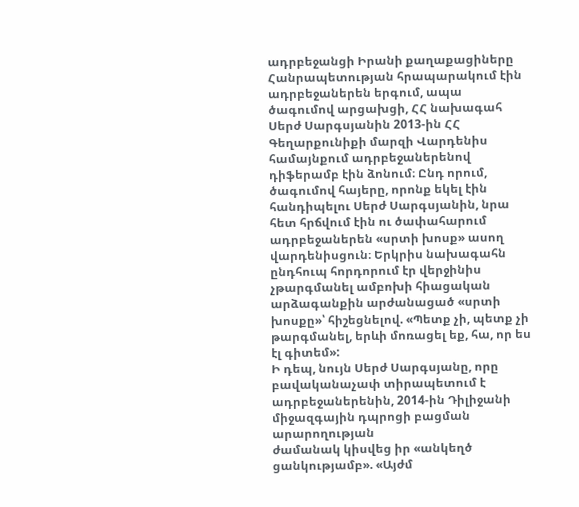ադրբեջանցի Իրանի քաղաքացիները Հանրապետության հրապարակում էին ադրբեջաներեն երգում, ապա ծագումով արցախցի, ՀՀ նախագահ Սերժ Սարգսյանին 2013-ին ՀՀ Գեղարքունիքի մարզի Վարդենիս համայնքում ադրբեջաներենով դիֆերամբ էին ձոնում։ Ընդ որում, ծագումով հայերը, որոնք եկել էին հանդիպելու Սերժ Սարգսյանին, նրա հետ հրճվում էին ու ծափահարում ադրբեջաներեն «սրտի խոսք» ասող վարդենիսցուն։ Երկրիս նախագահն ընդհուպ հորդորում էր վերջինիս չթարգմանել ամբոխի հիացական արձագանքին արժանացած «սրտի խոսքը»՝ հիշեցնելով. «Պետք չի, պետք չի թարգմանել, երևի մոռացել եք, հա, որ ես էլ գիտեմ»:
Ի դեպ, նույն Սերժ Սարգսյանը, որը բավականաչափ տիրապետում է ադրբեջաներենին, 2014-ին Դիլիջանի միջազգային դպրոցի բացման արարողության
ժամանակ կիսվեց իր «անկեղծ ցանկությամբ». «Այժմ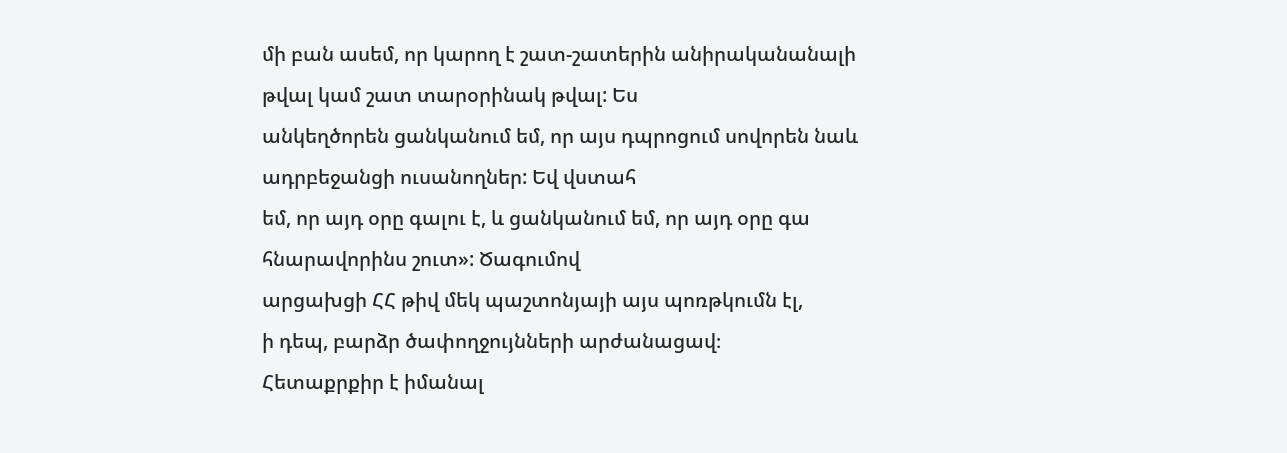մի բան ասեմ, որ կարող է շատ-շատերին անիրականանալի թվալ կամ շատ տարօրինակ թվալ: Ես
անկեղծորեն ցանկանում եմ, որ այս դպրոցում սովորեն նաև ադրբեջանցի ուսանողներ: Եվ վստահ
եմ, որ այդ օրը գալու է, և ցանկանում եմ, որ այդ օրը գա հնարավորինս շուտ»: Ծագումով
արցախցի ՀՀ թիվ մեկ պաշտոնյայի այս պոռթկումն էլ,
ի դեպ, բարձր ծափողջույնների արժանացավ։
Հետաքրքիր է իմանալ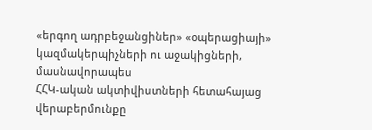«երգող ադրբեջանցիներ» «օպերացիայի» կազմակերպիչների ու աջակիցների, մասնավորապես
ՀՀԿ-ական ակտիվիստների հետահայաց վերաբերմունքը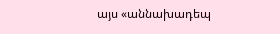այս «աննախադեպ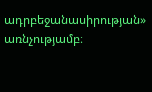ադրբեջանասիրության» առնչությամբ։